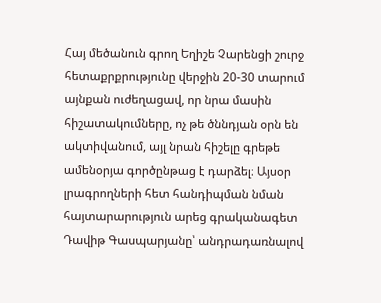Հայ մեծանուն գրող Եղիշե Չարենցի շուրջ հետաքրքրությունը վերջին 20-30 տարում այնքան ուժեղացավ, որ նրա մասին հիշատակումները, ոչ թե ծննդյան օրն են ակտիվանում, այլ նրան հիշելը գրեթե ամենօրյա գործընթաց է դարձել։ Այսօր լրագրողների հետ հանդիպման նման հայտարարություն արեց գրականագետ Դավիթ Գասպարյանը՝ անդրադառնալով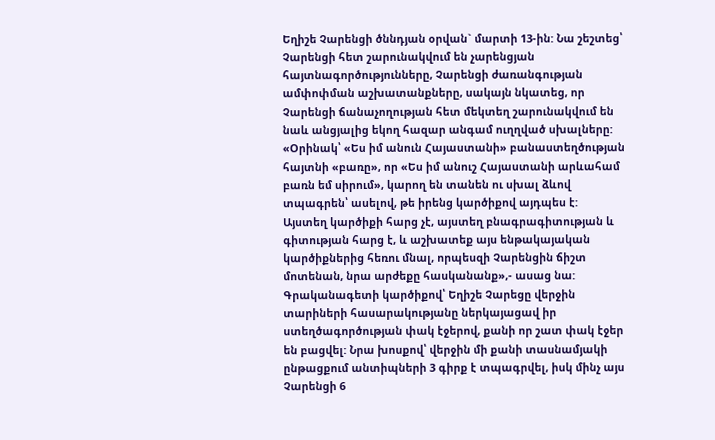Եղիշե Չարենցի ծննդյան օրվան` մարտի 13-ին: Նա շեշտեց՝ Չարենցի հետ շարունակվում են չարենցյան հայտնագործությունները, Չարենցի ժառանգության ամփոփման աշխատանքները, սակայն նկատեց, որ Չարենցի ճանաչողության հետ մեկտեղ շարունակվում են նաև անցյալից եկող հազար անգամ ուղղված սխալները:
«Օրինակ՝ «Ես իմ անուն Հայաստանի» բանաստեղծության հայտնի «բառը», որ «Ես իմ անուշ Հայաստանի արևահամ բառն եմ սիրում», կարող են տանեն ու սխալ ձևով տպագրեն՝ ասելով, թե իրենց կարծիքով այդպես է:
Այստեղ կարծիքի հարց չէ, այստեղ բնագրագիտության և գիտության հարց է, և աշխատեք այս ենթակայական կարծիքներից հեռու մնալ, որպեսզի Չարենցին ճիշտ մոտենան, նրա արժեքը հասկանանք»,- ասաց նա:
Գրականագետի կարծիքով՝ Եղիշե Չարեցը վերջին տարիների հասարակությանը ներկայացավ իր ստեղծագործության փակ էջերով, քանի որ շատ փակ էջեր են բացվել: Նրա խոսքով՝ վերջին մի քանի տասնամյակի ընթացքում անտիպների 3 գիրք է տպագրվել, իսկ մինչ այս Չարենցի 6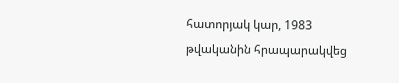հատորյակ կար, 1983 թվականին հրապարակվեց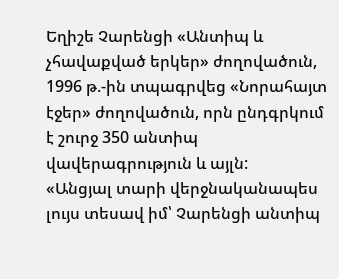Եղիշե Չարենցի «Անտիպ և չհավաքված երկեր» ժողովածուն, 1996 թ.-ին տպագրվեց «Նորահայտ էջեր» ժողովածուն, որն ընդգրկում է շուրջ 350 անտիպ վավերագրություն և այլն:
«Անցյալ տարի վերջնականապես լույս տեսավ իմ՝ Չարենցի անտիպ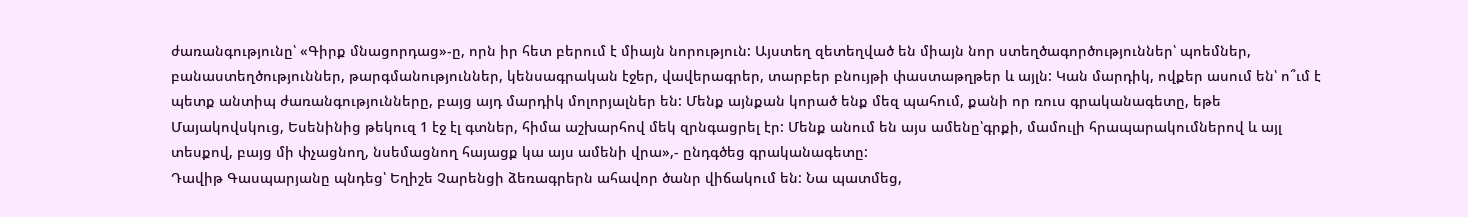ժառանգությունը՝ «Գիրք մնացորդաց»-ը, որն իր հետ բերում է միայն նորություն: Այստեղ զետեղված են միայն նոր ստեղծագործություններ՝ պոեմներ, բանաստեղծություններ, թարգմանություններ, կենսագրական էջեր, վավերագրեր, տարբեր բնույթի փաստաթղթեր և այլն: Կան մարդիկ, ովքեր ասում են՝ ո՞ւմ է պետք անտիպ ժառանգությունները, բայց այդ մարդիկ մոլորյալներ են: Մենք այնքան կորած ենք մեզ պահում, քանի որ ռուս գրականագետը, եթե Մայակովսկուց, Եսենինից թեկուզ 1 էջ էլ գտներ, հիմա աշխարհով մեկ զրնգացրել էր: Մենք անում են այս ամենը՝գրքի, մամուլի հրապարակումներով և այլ տեսքով, բայց մի փչացնող, նսեմացնող հայացք կա այս ամենի վրա»,- ընդգծեց գրականագետը:
Դավիթ Գասպարյանը պնդեց՝ Եղիշե Չարենցի ձեռագրերն ահավոր ծանր վիճակում են: Նա պատմեց,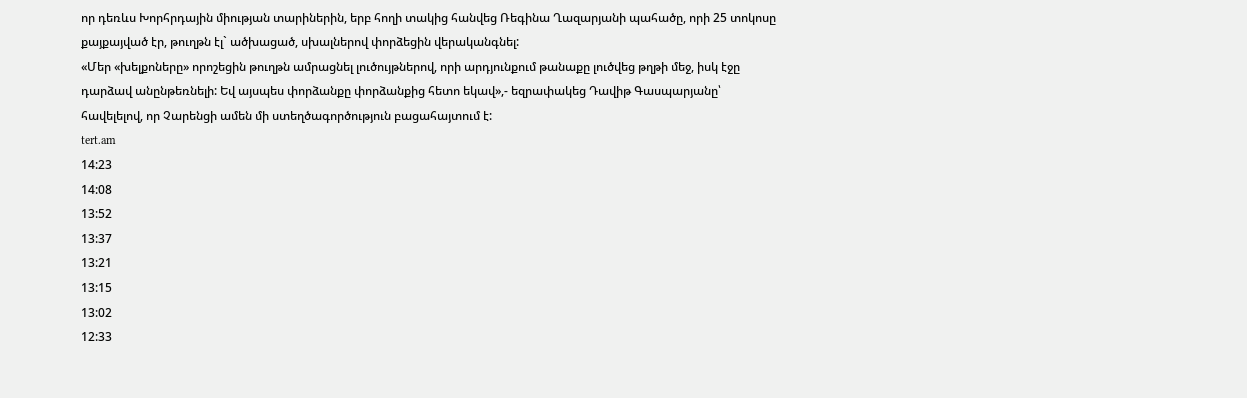որ դեռևս Խորհրդային միության տարիներին, երբ հողի տակից հանվեց Ռեգինա Ղազարյանի պահածը, որի 25 տոկոսը քայքայված էր, թուղթն էլ` ածխացած, սխալներով փորձեցին վերականգնել:
«Մեր «խելքոները» որոշեցին թուղթն ամրացնել լուծույթներով, որի արդյունքում թանաքը լուծվեց թղթի մեջ, իսկ էջը դարձավ անընթեռնելի: Եվ այսպես փորձանքը փորձանքից հետո եկավ»,- եզրափակեց Դավիթ Գասպարյանը՝ հավելելով, որ Չարենցի ամեն մի ստեղծագործություն բացահայտում է:
tert.am
14:23
14:08
13:52
13:37
13:21
13:15
13:02
12:33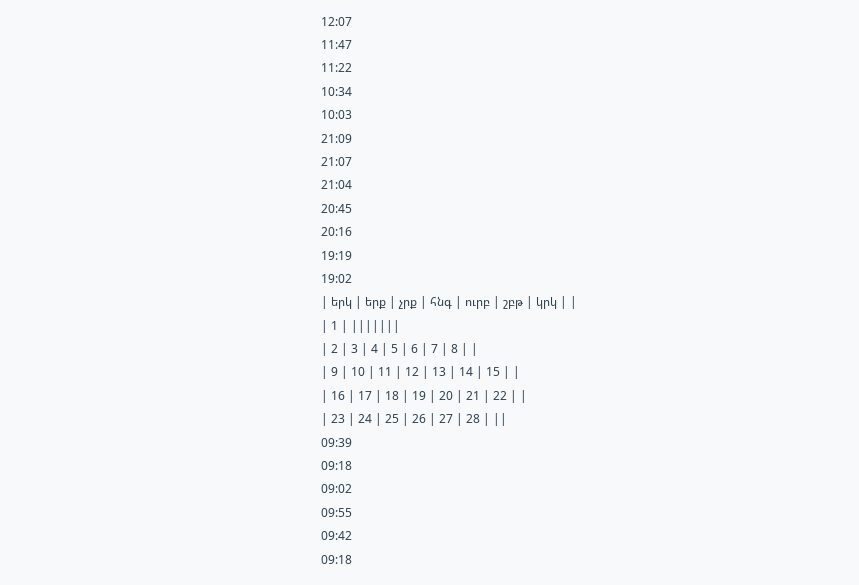12:07
11:47
11:22
10:34
10:03
21:09
21:07
21:04
20:45
20:16
19:19
19:02
| երկ | երք | չրք | հնգ | ուրբ | շբթ | կրկ | |
| 1 | |||||||
| 2 | 3 | 4 | 5 | 6 | 7 | 8 | |
| 9 | 10 | 11 | 12 | 13 | 14 | 15 | |
| 16 | 17 | 18 | 19 | 20 | 21 | 22 | |
| 23 | 24 | 25 | 26 | 27 | 28 | ||
09:39
09:18
09:02
09:55
09:42
09:18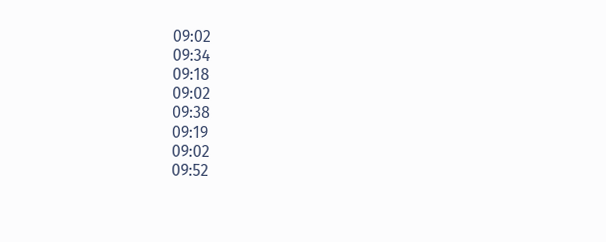09:02
09:34
09:18
09:02
09:38
09:19
09:02
09:52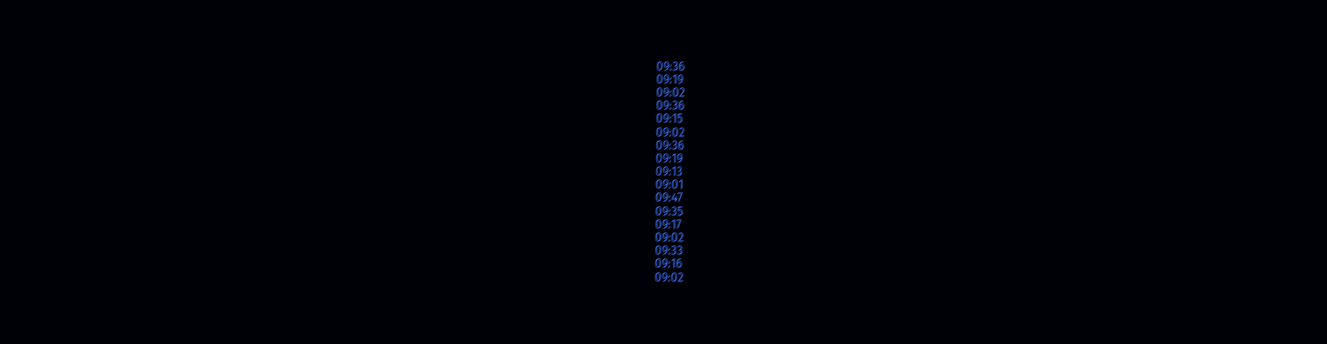09:36
09:19
09:02
09:36
09:15
09:02
09:36
09:19
09:13
09:01
09:47
09:35
09:17
09:02
09:33
09:16
09:02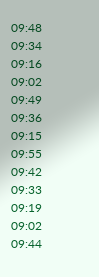09:48
09:34
09:16
09:02
09:49
09:36
09:15
09:55
09:42
09:33
09:19
09:02
09:44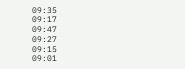09:35
09:17
09:47
09:27
09:15
09:01